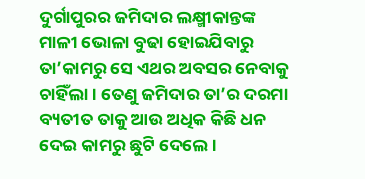ଦୁର୍ଗାପୁରର ଜମିଦାର ଲକ୍ଷ୍ମୀକାନ୍ତଙ୍କ ମାଳୀ ଭୋଳା ବୁଢା ହୋଇଯିବାରୁ ତା’କାମରୁ ସେ ଏଥର ଅବସର ନେବାକୁ ଚାହିଁଲା । ତେଣୁ ଜମିଦାର ତା’ର ଦରମା ବ୍ୟତୀତ ତାକୁ ଆଉ ଅଧିକ କିଛି ଧନ ଦେଇ କାମରୁ ଛୁଟି ଦେଲେ ।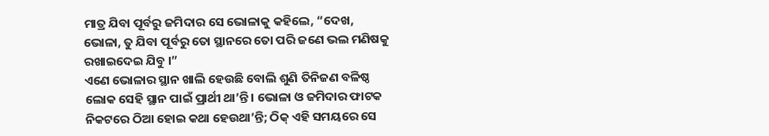ମାତ୍ର ଯିବା ପୂର୍ବରୁ ଜମିଦାର ସେ ଭୋଳାକୁ କହିଲେ, “ଦେଖ, ଭୋଳା, ତୁ ଯିବା ପୂର୍ବରୁ ତୋ ସ୍ଥାନରେ ତୋ ପରି ଜଣେ ଭଲ ମଣିଷକୁ ରଖାଇଦେଇ ଯିବୁ ।”
ଏଣେ ଭୋଳାର ସ୍ଥାନ ଖାଲି ହେଉଛି ବୋଲି ଶୁଣି ତିନିଜଣ ବଳିଷ୍ଠ ଲୋକ ସେହି ସ୍ଥାନ ପାଇଁ ପ୍ରାର୍ଥୀ ଥା’ନ୍ତି । ଭୋଳା ଓ ଜମିଦାର ଫାଟକ ନିକଟରେ ଠିଆ ହୋଇ କଥା ହେଉଥା’ନ୍ତି; ଠିକ୍ ଏହି ସମୟରେ ସେ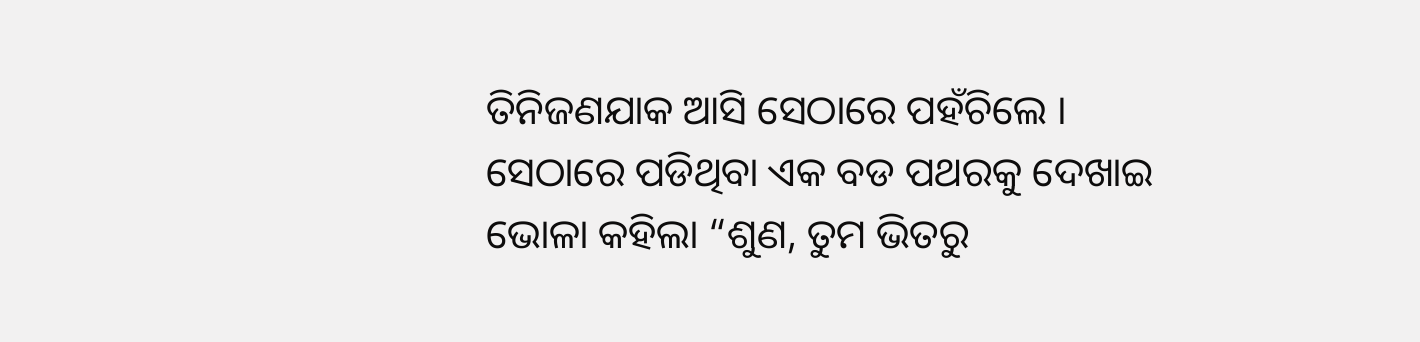ତିନିଜଣଯାକ ଆସି ସେଠାରେ ପହଁଚିଲେ ।
ସେଠାରେ ପଡିଥିବା ଏକ ବଡ ପଥରକୁ ଦେଖାଇ ଭୋଳା କହିଲା “ଶୁଣ, ତୁମ ଭିତରୁ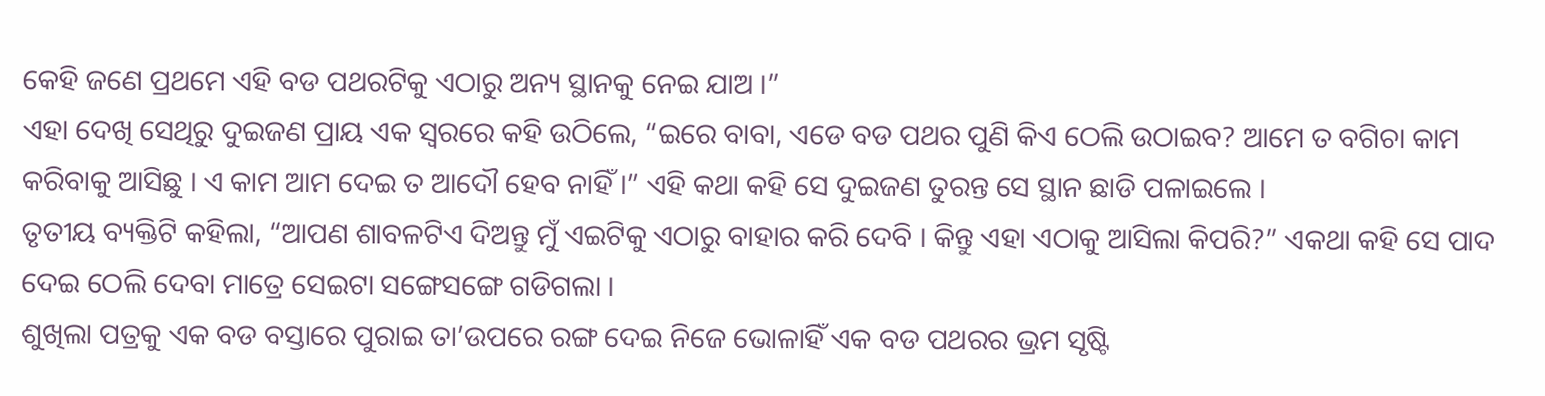କେହି ଜଣେ ପ୍ରଥମେ ଏହି ବଡ ପଥରଟିକୁ ଏଠାରୁ ଅନ୍ୟ ସ୍ଥାନକୁ ନେଇ ଯାଅ ।”
ଏହା ଦେଖି ସେଥିରୁ ଦୁଇଜଣ ପ୍ରାୟ ଏକ ସ୍ୱରରେ କହି ଉଠିଲେ, “ଇରେ ବାବା, ଏଡେ ବଡ ପଥର ପୁଣି କିଏ ଠେଲି ଉଠାଇବ? ଆମେ ତ ବଗିଚା କାମ କରିବାକୁ ଆସିଛୁ । ଏ କାମ ଆମ ଦେଇ ତ ଆଦୌ ହେବ ନାହିଁ ।” ଏହି କଥା କହି ସେ ଦୁଇଜଣ ତୁରନ୍ତ ସେ ସ୍ଥାନ ଛାଡି ପଳାଇଲେ ।
ତୃତୀୟ ବ୍ୟକ୍ତିଟି କହିଲା, “ଆପଣ ଶାବଳଟିଏ ଦିଅନ୍ତୁ ମୁଁ ଏଇଟିକୁ ଏଠାରୁ ବାହାର କରି ଦେବି । କିନ୍ତୁ ଏହା ଏଠାକୁ ଆସିଲା କିପରି?” ଏକଥା କହି ସେ ପାଦ ଦେଇ ଠେଲି ଦେବା ମାତ୍ରେ ସେଇଟା ସଙ୍ଗେସଙ୍ଗେ ଗଡିଗଲା ।
ଶୁଖିଲା ପତ୍ରକୁ ଏକ ବଡ ବସ୍ତାରେ ପୁରାଇ ତା’ଉପରେ ରଙ୍ଗ ଦେଇ ନିଜେ ଭୋଳାହିଁ ଏକ ବଡ ପଥରର ଭ୍ରମ ସୃଷ୍ଟି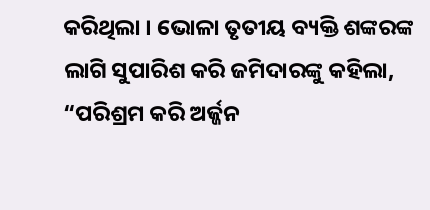କରିଥିଲା । ଭୋଳା ତୃତୀୟ ବ୍ୟକ୍ତି ଶଙ୍କରଙ୍କ ଲାଗି ସୁପାରିଶ କରି ଜମିଦାରଙ୍କୁ କହିଲା, “ପରିଶ୍ରମ କରି ଅର୍ଜ୍ଜନ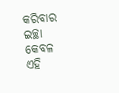କରିବାର ଇଚ୍ଛା କେବଳ ଏହି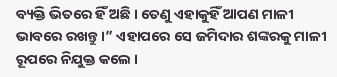ବ୍ୟକ୍ତି ଭିତରେ ହିଁ ଅଛି । ତେଣୁ ଏହାକୁହିଁ ଆପଣ ମାଳୀ ଭାବରେ ରଖନ୍ତୁ ।” ଏହାପରେ ସେ ଜମିଦାର ଶଙ୍କରକୁ ମାଳୀ ରୂପରେ ନିଯୁକ୍ତ କଲେ ।